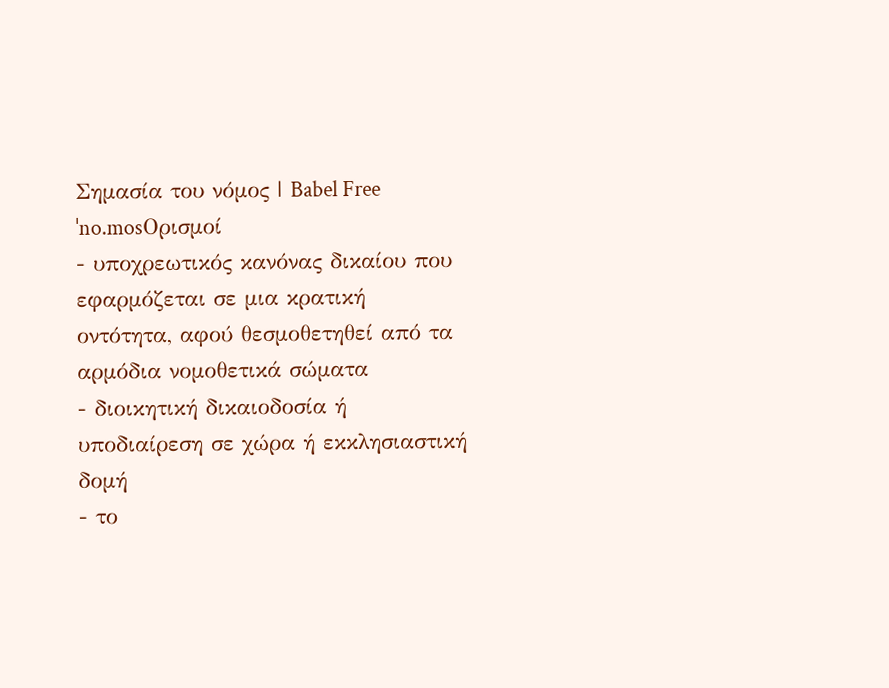Σημασία του νόμος | Babel Free
ˈno.mosΟρισμοί
- υποχρεωτικός κανόνας δικαίου που εφαρμόζεται σε μια κρατική οντότητα, αφού θεσμοθετηθεί από τα αρμόδια νομοθετικά σώματα
- διοικητική δικαιοδοσία ή υποδιαίρεση σε χώρα ή εκκλησιαστική δομή
- το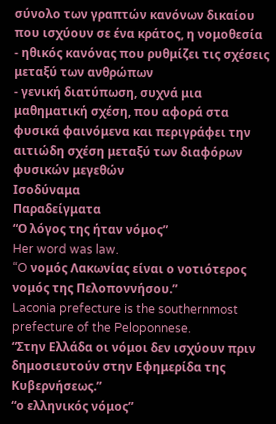σύνολο των γραπτών κανόνων δικαίου που ισχύουν σε ένα κράτος, η νομοθεσία
- ηθικός κανόνας που ρυθμίζει τις σχέσεις μεταξύ των ανθρώπων
- γενική διατύπωση, συχνά μια μαθηματική σχέση, που αφορά στα φυσικά φαινόμενα και περιγράφει την αιτιώδη σχέση μεταξύ των διαφόρων φυσικών μεγεθών
Ισοδύναμα
Παραδείγματα
“Ο λόγος της ήταν νόμος”
Her word was law.
“O νομός Λακωνίας είναι ο νοτιότερος νομός της Πελοποννήσου.”
Laconia prefecture is the southernmost prefecture of the Peloponnese.
“Στην Ελλάδα οι νόμοι δεν ισχύουν πριν δημοσιευτούν στην Εφημερίδα της Κυβερνήσεως.”
“ο ελληνικός νόμος”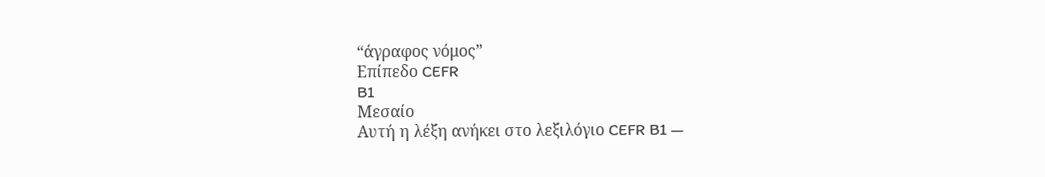“άγραφος νόμος”
Επίπεδο CEFR
B1
Μεσαίο
Αυτή η λέξη ανήκει στο λεξιλόγιο CEFR B1 —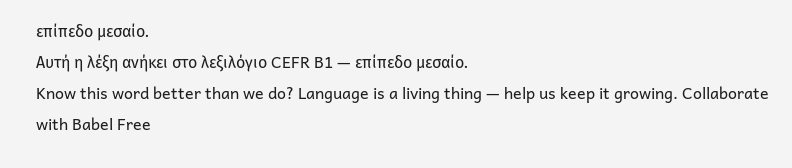επίπεδο μεσαίο.
Αυτή η λέξη ανήκει στο λεξιλόγιο CEFR B1 — επίπεδο μεσαίο.
Know this word better than we do? Language is a living thing — help us keep it growing. Collaborate with Babel Free